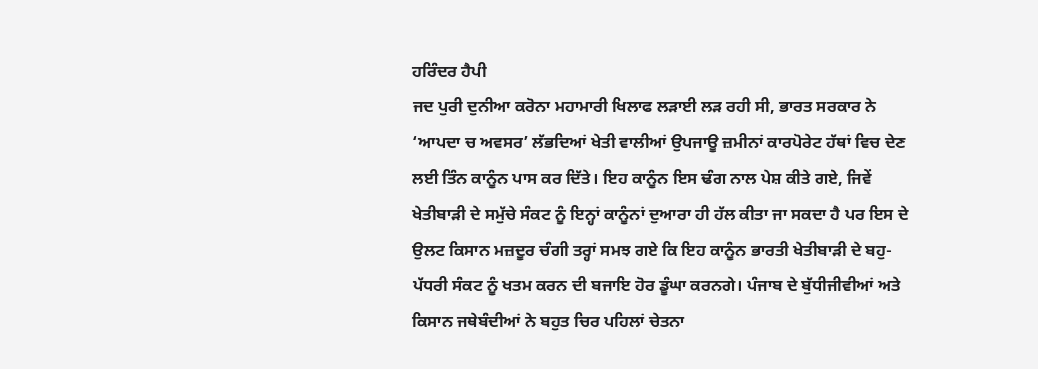ਹਰਿੰਦਰ ਹੈਪੀ
ਜਦ ਪੁਰੀ ਦੁਨੀਆ ਕਰੋਨਾ ਮਹਾਮਾਰੀ ਖਿਲਾਫ ਲੜਾਈ ਲੜ ਰਹੀ ਸੀ, ਭਾਰਤ ਸਰਕਾਰ ਨੇ ‘ਆਪਦਾ ਚ ਅਵਸਰ’ ਲੱਭਦਿਆਂ ਖੇਤੀ ਵਾਲੀਆਂ ਉਪਜਾਊ ਜ਼ਮੀਨਾਂ ਕਾਰਪੋਰੇਟ ਹੱਥਾਂ ਵਿਚ ਦੇਣ ਲਈ ਤਿੰਨ ਕਾਨੂੰਨ ਪਾਸ ਕਰ ਦਿੱਤੇ। ਇਹ ਕਾਨੂੰਨ ਇਸ ਢੰਗ ਨਾਲ ਪੇਸ਼ ਕੀਤੇ ਗਏ, ਜਿਵੇਂ ਖੇਤੀਬਾੜੀ ਦੇ ਸਮੁੱਚੇ ਸੰਕਟ ਨੂੰ ਇਨ੍ਹਾਂ ਕਾਨੂੰਨਾਂ ਦੁਆਰਾ ਹੀ ਹੱਲ ਕੀਤਾ ਜਾ ਸਕਦਾ ਹੈ ਪਰ ਇਸ ਦੇ ਉਲਟ ਕਿਸਾਨ ਮਜ਼ਦੂਰ ਚੰਗੀ ਤਰ੍ਹਾਂ ਸਮਝ ਗਏ ਕਿ ਇਹ ਕਾਨੂੰਨ ਭਾਰਤੀ ਖੇਤੀਬਾੜੀ ਦੇ ਬਹੁ-ਪੱਧਰੀ ਸੰਕਟ ਨੂੰ ਖਤਮ ਕਰਨ ਦੀ ਬਜਾਇ ਹੋਰ ਡੂੰਘਾ ਕਰਨਗੇ। ਪੰਜਾਬ ਦੇ ਬੁੱਧੀਜੀਵੀਆਂ ਅਤੇ ਕਿਸਾਨ ਜਥੇਬੰਦੀਆਂ ਨੇ ਬਹੁਤ ਚਿਰ ਪਹਿਲਾਂ ਚੇਤਨਾ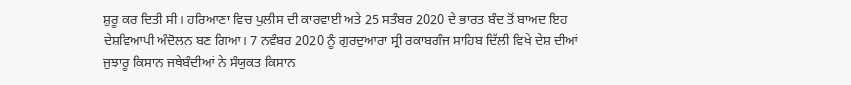ਸ਼ੁਰੂ ਕਰ ਦਿਤੀ ਸੀ। ਹਰਿਆਣਾ ਵਿਚ ਪੁਲੀਸ ਦੀ ਕਾਰਵਾਈ ਅਤੇ 25 ਸਤੰਬਰ 2020 ਦੇ ਭਾਰਤ ਬੰਦ ਤੋਂ ਬਾਅਦ ਇਹ ਦੇਸ਼ਵਿਆਪੀ ਅੰਦੋਲਨ ਬਣ ਗਿਆ। 7 ਨਵੰਬਰ 2020 ਨੂੰ ਗੁਰਦੁਆਰਾ ਸ੍ਰੀ ਰਕਾਬਗੰਜ ਸਾਹਿਬ ਦਿੱਲੀ ਵਿਖੇ ਦੇਸ਼ ਦੀਆਂ ਜੁਝਾਰੂ ਕਿਸਾਨ ਜਥੇਬੰਦੀਆਂ ਨੇ ਸੰਯੁਕਤ ਕਿਸਾਨ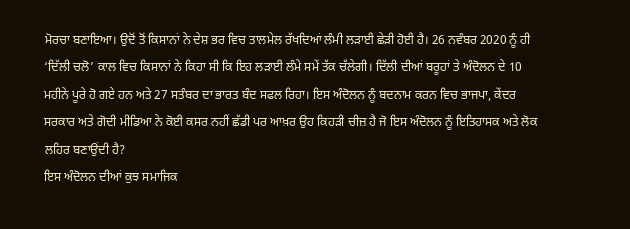ਮੋਰਚਾ ਬਣਾਇਆ। ਉਦੋਂ ਤੋਂ ਕਿਸਾਨਾਂ ਨੇ ਦੇਸ਼ ਭਰ ਵਿਚ ਤਾਲਮੇਲ ਰੱਖਦਿਆਂ ਲੰਮੀ ਲੜਾਈ ਛੇੜੀ ਹੋਈ ਹੈ। 26 ਨਵੰਬਰ 2020 ਨੂੰ ਹੀ ‘ਦਿੱਲੀ ਚਲੋ’ ਕਾਲ ਵਿਚ ਕਿਸਾਨਾਂ ਨੇ ਕਿਹਾ ਸੀ ਕਿ ਇਹ ਲੜਾਈ ਲੰਮੇ ਸਮੇਂ ਤੱਕ ਚੱਲੇਗੀ। ਦਿੱਲੀ ਦੀਆਂ ਬਰੂਹਾਂ ਤੇ ਅੰਦੋਲਨ ਦੇ 10 ਮਹੀਨੇ ਪੂਰੇ ਹੋ ਗਏ ਹਨ ਅਤੇ 27 ਸਤੰਬਰ ਦਾ ਭਾਰਤ ਬੰਦ ਸਫਲ ਰਿਹਾ। ਇਸ ਅੰਦੋਲਨ ਨੂੰ ਬਦਨਾਮ ਕਰਨ ਵਿਚ ਭਾਜਪਾ, ਕੇਂਦਰ ਸਰਕਾਰ ਅਤੇ ਗੋਦੀ ਮੀਡਿਆ ਨੇ ਕੋਈ ਕਸਰ ਨਹੀਂ ਛੱਡੀ ਪਰ ਆਖ਼ਰ ਉਹ ਕਿਹੜੀ ਚੀਜ਼ ਹੈ ਜੋ ਇਸ ਅੰਦੋਲਨ ਨੂੰ ਇਤਿਹਾਸਕ ਅਤੇ ਲੋਕ ਲਹਿਰ ਬਣਾਉਂਦੀ ਹੈ?
ਇਸ ਅੰਦੋਲਨ ਦੀਆਂ ਕੁਝ ਸਮਾਜਿਕ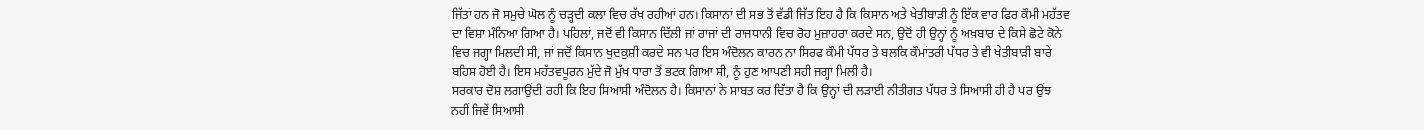ਜਿੱਤਾਂ ਹਨ ਜੋ ਸਮੁਚੇ ਘੋਲ ਨੂੰ ਚੜ੍ਹਦੀ ਕਲਾ ਵਿਚ ਰੱਖ ਰਹੀਆਂ ਹਨ। ਕਿਸਾਨਾਂ ਦੀ ਸਭ ਤੋਂ ਵੱਡੀ ਜਿੱਤ ਇਹ ਹੈ ਕਿ ਕਿਸਾਨ ਅਤੇ ਖੇਤੀਬਾੜੀ ਨੂੰ ਇੱਕ ਵਾਰ ਫਿਰ ਕੌਮੀ ਮਹੱਤਵ ਦਾ ਵਿਸ਼ਾ ਮੰਨਿਆ ਗਿਆ ਹੈ। ਪਹਿਲਾਂ, ਜਦੋਂ ਵੀ ਕਿਸਾਨ ਦਿੱਲੀ ਜਾਂ ਰਾਜਾਂ ਦੀ ਰਾਜਧਾਨੀ ਵਿਚ ਰੋਹ ਮੁਜ਼ਾਹਰਾ ਕਰਦੇ ਸਨ, ਉਦੋਂ ਹੀ ਉਨ੍ਹਾਂ ਨੂੰ ਅਖ਼ਬਾਰ ਦੇ ਕਿਸੇ ਛੋਟੇ ਕੋਨੇ ਵਿਚ ਜਗ੍ਹਾ ਮਿਲਦੀ ਸੀ, ਜਾਂ ਜਦੋਂ ਕਿਸਾਨ ਖੁਦਕੁਸ਼ੀ ਕਰਦੇ ਸਨ ਪਰ ਇਸ ਅੰਦੋਲਨ ਕਾਰਨ ਨਾ ਸਿਰਫ ਕੌਮੀ ਪੱਧਰ ਤੇ ਬਲਕਿ ਕੌਮਾਂਤਰੀ ਪੱਧਰ ਤੇ ਵੀ ਖੇਤੀਬਾੜੀ ਬਾਰੇ ਬਹਿਸ ਹੋਈ ਹੈ। ਇਸ ਮਹੱਤਵਪੂਰਨ ਮੁੱਦੇ ਜੋ ਮੁੱਖ ਧਾਰਾ ਤੋਂ ਭਟਕ ਗਿਆ ਸੀ, ਨੂੰ ਹੁਣ ਆਪਣੀ ਸਹੀ ਜਗ੍ਹਾ ਮਿਲੀ ਹੈ।
ਸਰਕਾਰ ਦੋਸ਼ ਲਗਾਉਂਦੀ ਰਹੀ ਕਿ ਇਹ ਸਿਆਸੀ ਅੰਦੋਲਨ ਹੈ। ਕਿਸਾਨਾਂ ਨੇ ਸਾਬਤ ਕਰ ਦਿੱਤਾ ਹੈ ਕਿ ਉਨ੍ਹਾਂ ਦੀ ਲੜਾਈ ਨੀਤੀਗਤ ਪੱਧਰ ਤੇ ਸਿਆਸੀ ਹੀ ਹੈ ਪਰ ਉਂਝ ਨਹੀਂ ਜਿਵੇਂ ਸਿਆਸੀ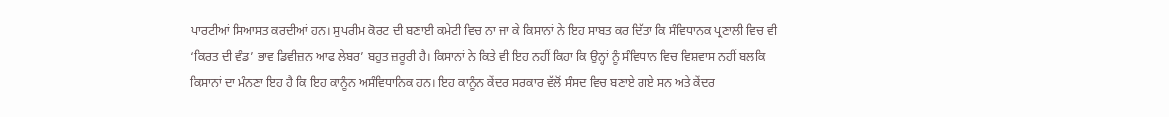ਪਾਰਟੀਆਂ ਸਿਆਸਤ ਕਰਦੀਆਂ ਹਨ। ਸੁਪਰੀਮ ਕੋਰਟ ਦੀ ਬਣਾਈ ਕਮੇਟੀ ਵਿਚ ਨਾ ਜਾ ਕੇ ਕਿਸਾਨਾਂ ਨੇ ਇਹ ਸਾਬਤ ਕਰ ਦਿੱਤਾ ਕਿ ਸੰਵਿਧਾਨਕ ਪ੍ਰਣਾਲੀ ਵਿਚ ਵੀ ‘ਕਿਰਤ ਦੀ ਵੰਡ’ ਭਾਵ ਡਿਵੀਜ਼ਨ ਆਫ ਲੇਬਰ’ ਬਹੁਤ ਜ਼ਰੂਰੀ ਹੈ। ਕਿਸਾਨਾਂ ਨੇ ਕਿਤੇ ਵੀ ਇਹ ਨਹੀਂ ਕਿਹਾ ਕਿ ਉਨ੍ਹਾਂ ਨੂੰ ਸੰਵਿਧਾਨ ਵਿਚ ਵਿਸ਼ਵਾਸ ਨਹੀਂ ਬਲਕਿ ਕਿਸਾਨਾਂ ਦਾ ਮੰਨਣਾ ਇਹ ਹੈ ਕਿ ਇਹ ਕਾਨੂੰਨ ਅਸੰਵਿਧਾਨਿਕ ਹਨ। ਇਹ ਕਾਨੂੰਨ ਕੇਂਦਰ ਸਰਕਾਰ ਵੱਲੋਂ ਸੰਸਦ ਵਿਚ ਬਣਾਏ ਗਏ ਸਨ ਅਤੇ ਕੇਂਦਰ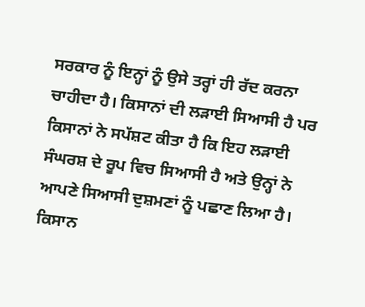ਸਰਕਾਰ ਨੂੰ ਇਨ੍ਹਾਂ ਨੂੰ ਉਸੇ ਤਰ੍ਹਾਂ ਹੀ ਰੱਦ ਕਰਨਾ ਚਾਹੀਦਾ ਹੈ। ਕਿਸਾਨਾਂ ਦੀ ਲੜਾਈ ਸਿਆਸੀ ਹੈ ਪਰ ਕਿਸਾਨਾਂ ਨੇ ਸਪੱਸ਼ਟ ਕੀਤਾ ਹੈ ਕਿ ਇਹ ਲੜਾਈ ਸੰਘਰਸ਼ ਦੇ ਰੂਪ ਵਿਚ ਸਿਆਸੀ ਹੈ ਅਤੇ ਉਨ੍ਹਾਂ ਨੇ ਆਪਣੇ ਸਿਆਸੀ ਦੁਸ਼ਮਣਾਂ ਨੂੰ ਪਛਾਣ ਲਿਆ ਹੈ।
ਕਿਸਾਨ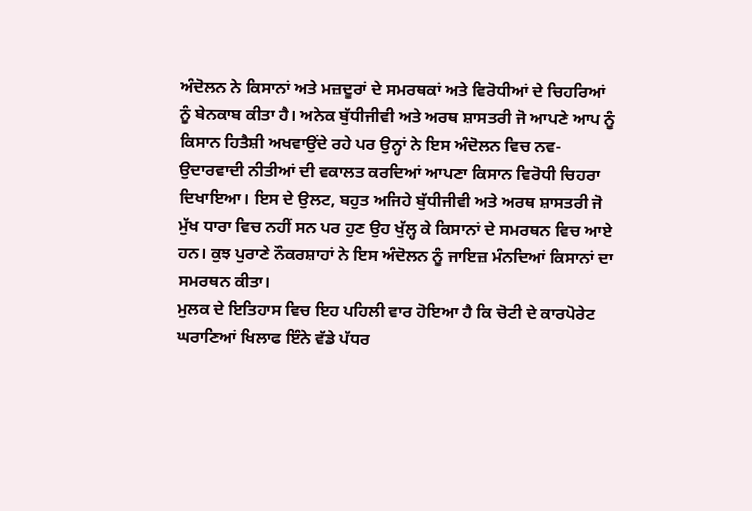ਅੰਦੋਲਨ ਨੇ ਕਿਸਾਨਾਂ ਅਤੇ ਮਜ਼ਦੂਰਾਂ ਦੇ ਸਮਰਥਕਾਂ ਅਤੇ ਵਿਰੋਧੀਆਂ ਦੇ ਚਿਹਰਿਆਂ ਨੂੰ ਬੇਨਕਾਬ ਕੀਤਾ ਹੈ। ਅਨੇਕ ਬੁੱਧੀਜੀਵੀ ਅਤੇ ਅਰਥ ਸ਼ਾਸਤਰੀ ਜੋ ਆਪਣੇ ਆਪ ਨੂੰ ਕਿਸਾਨ ਹਿਤੈਸ਼ੀ ਅਖਵਾਉਂਦੇ ਰਹੇ ਪਰ ਉਨ੍ਹਾਂ ਨੇ ਇਸ ਅੰਦੋਲਨ ਵਿਚ ਨਵ-ਉਦਾਰਵਾਦੀ ਨੀਤੀਆਂ ਦੀ ਵਕਾਲਤ ਕਰਦਿਆਂ ਆਪਣਾ ਕਿਸਾਨ ਵਿਰੋਧੀ ਚਿਹਰਾ ਦਿਖਾਇਆ। ਇਸ ਦੇ ਉਲਟ, ਬਹੁਤ ਅਜਿਹੇ ਬੁੱਧੀਜੀਵੀ ਅਤੇ ਅਰਥ ਸ਼ਾਸਤਰੀ ਜੋ ਮੁੱਖ ਧਾਰਾ ਵਿਚ ਨਹੀਂ ਸਨ ਪਰ ਹੁਣ ਉਹ ਖੁੱਲ੍ਹ ਕੇ ਕਿਸਾਨਾਂ ਦੇ ਸਮਰਥਨ ਵਿਚ ਆਏ ਹਨ। ਕੁਝ ਪੁਰਾਣੇ ਨੌਕਰਸ਼ਾਹਾਂ ਨੇ ਇਸ ਅੰਦੋਲਨ ਨੂੰ ਜਾਇਜ਼ ਮੰਨਦਿਆਂ ਕਿਸਾਨਾਂ ਦਾ ਸਮਰਥਨ ਕੀਤਾ।
ਮੁਲਕ ਦੇ ਇਤਿਹਾਸ ਵਿਚ ਇਹ ਪਹਿਲੀ ਵਾਰ ਹੋਇਆ ਹੈ ਕਿ ਚੋਟੀ ਦੇ ਕਾਰਪੋਰੇਟ ਘਰਾਣਿਆਂ ਖਿਲਾਫ ਇੰਨੇ ਵੱਡੇ ਪੱਧਰ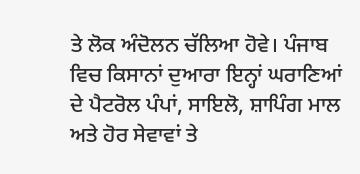ਤੇ ਲੋਕ ਅੰਦੋਲਨ ਚੱਲਿਆ ਹੋਵੇ। ਪੰਜਾਬ ਵਿਚ ਕਿਸਾਨਾਂ ਦੁਆਰਾ ਇਨ੍ਹਾਂ ਘਰਾਣਿਆਂ ਦੇ ਪੈਟਰੋਲ ਪੰਪਾਂ, ਸਾਇਲੋ, ਸ਼ਾਪਿੰਗ ਮਾਲ ਅਤੇ ਹੋਰ ਸੇਵਾਵਾਂ ਤੇ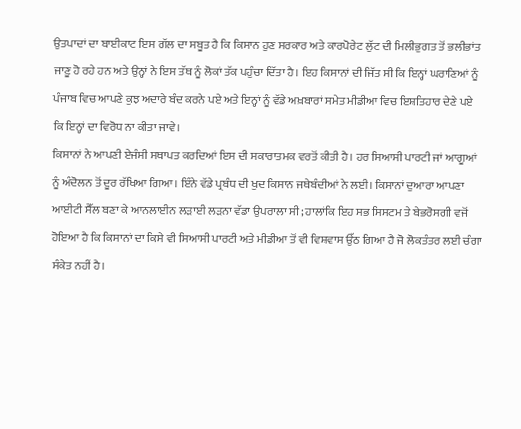ਉਤਪਾਦਾਂ ਦਾ ਬਾਈਕਾਟ ਇਸ ਗੱਲ ਦਾ ਸਬੂਤ ਹੈ ਕਿ ਕਿਸਾਨ ਹੁਣ ਸਰਕਾਰ ਅਤੇ ਕਾਰਪੋਰੇਟ ਲੁੱਟ ਦੀ ਮਿਲੀਭੁਗਤ ਤੋਂ ਭਲੀਭਾਂਤ ਜਾਣੂ ਹੋ ਰਹੇ ਹਨ ਅਤੇ ਉਨ੍ਹਾਂ ਨੇ ਇਸ ਤੱਥ ਨੂੰ ਲੋਕਾਂ ਤੱਕ ਪਹੁੰਚਾ ਦਿੱਤਾ ਹੈ। ਇਹ ਕਿਸਾਨਾਂ ਦੀ ਜਿੱਤ ਸੀ ਕਿ ਇਨ੍ਹਾਂ ਘਰਾਣਿਆਂ ਨੂੰ ਪੰਜਾਬ ਵਿਚ ਆਪਣੇ ਕੁਝ ਅਦਾਰੇ ਬੰਦ ਕਰਨੇ ਪਏ ਅਤੇ ਇਨ੍ਹਾਂ ਨੂੰ ਵੱਡੇ ਅਖ਼ਬਾਰਾਂ ਸਮੇਤ ਮੀਡੀਆ ਵਿਚ ਇਸ਼ਤਿਹਾਰ ਦੇਣੇ ਪਏ ਕਿ ਇਨ੍ਹਾਂ ਦਾ ਵਿਰੋਧ ਨਾ ਕੀਤਾ ਜਾਵੇ।
ਕਿਸਾਨਾਂ ਨੇ ਆਪਣੀ ਏਜੰਸੀ ਸਥਾਪਤ ਕਰਦਿਆਂ ਇਸ ਦੀ ਸਕਾਰਾਤਮਕ ਵਰਤੋਂ ਕੀਤੀ ਹੈ। ਹਰ ਸਿਆਸੀ ਪਾਰਟੀ ਜਾਂ ਆਗੂਆਂ ਨੂੰ ਅੰਦੋਲਨ ਤੋਂ ਦੂਰ ਰੱਖਿਆ ਗਿਆ। ਇੰਨੇ ਵੱਡੇ ਪ੍ਰਬੰਧ ਦੀ ਖੁਦ ਕਿਸਾਨ ਜਥੇਬੰਦੀਆਂ ਨੇ ਲਈ। ਕਿਸਾਨਾਂ ਦੁਆਰਾ ਆਪਣਾ ਆਈਟੀ ਸੈੱਲ ਬਣਾ ਕੇ ਆਨਲਾਈਨ ਲੜਾਈ ਲੜਨਾ ਵੱਡਾ ਉਪਰਾਲਾ ਸੀ; ਹਾਲਾਂਕਿ ਇਹ ਸਭ ਸਿਸਟਮ ਤੇ ਬੇਭਰੋਸਗੀ ਵਜੋਂ ਹੋਇਆ ਹੈ ਕਿ ਕਿਸਾਨਾਂ ਦਾ ਕਿਸੇ ਵੀ ਸਿਆਸੀ ਪਾਰਟੀ ਅਤੇ ਮੀਡੀਆ ਤੋਂ ਵੀ ਵਿਸ਼ਵਾਸ ਉੱਠ ਗਿਆ ਹੈ ਜੋ ਲੋਕਤੰਤਰ ਲਈ ਚੰਗਾ ਸੰਕੇਤ ਨਹੀਂ ਹੈ।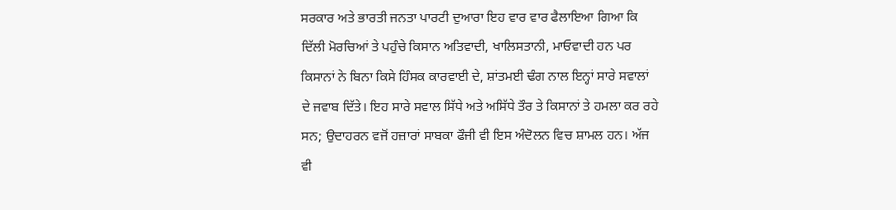ਸਰਕਾਰ ਅਤੇ ਭਾਰਤੀ ਜਨਤਾ ਪਾਰਟੀ ਦੁਆਰਾ ਇਹ ਵਾਰ ਵਾਰ ਫੈਲਾਇਆ ਗਿਆ ਕਿ ਦਿੱਲੀ ਮੋਰਚਿਆਂ ਤੇ ਪਹੁੰਚੇ ਕਿਸਾਨ ਅਤਿਵਾਦੀ, ਖਾਲਿਸਤਾਨੀ, ਮਾਓਵਾਦੀ ਹਨ ਪਰ ਕਿਸਾਨਾਂ ਨੇ ਬਿਨਾ ਕਿਸੇ ਹਿੰਸਕ ਕਾਰਵਾਈ ਦੇ, ਸ਼ਾਂਤਮਈ ਢੰਗ ਨਾਲ ਇਨ੍ਹਾਂ ਸਾਰੇ ਸਵਾਲਾਂ ਦੇ ਜਵਾਬ ਦਿੱਤੇ। ਇਹ ਸਾਰੇ ਸਵਾਲ ਸਿੱਧੇ ਅਤੇ ਅਸਿੱਧੇ ਤੌਰ ਤੇ ਕਿਸਾਨਾਂ ਤੇ ਹਮਲਾ ਕਰ ਰਹੇ ਸਨ; ਉਦਾਹਰਨ ਵਜੋਂ ਹਜ਼ਾਰਾਂ ਸਾਬਕਾ ਫੌਜੀ ਵੀ ਇਸ ਅੰਦੋਲਨ ਵਿਚ ਸ਼ਾਮਲ ਹਨ। ਅੱਜ ਵੀ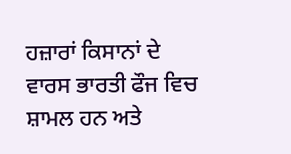ਹਜ਼ਾਰਾਂ ਕਿਸਾਨਾਂ ਦੇ ਵਾਰਸ ਭਾਰਤੀ ਫੌਜ ਵਿਚ ਸ਼ਾਮਲ ਹਨ ਅਤੇ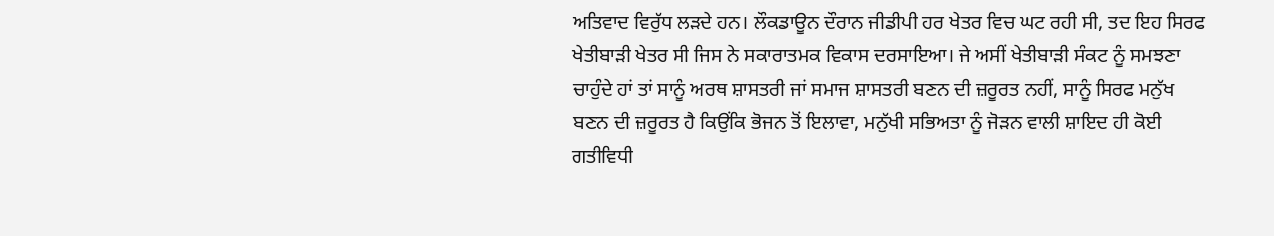ਅਤਿਵਾਦ ਵਿਰੁੱਧ ਲੜਦੇ ਹਨ। ਲੌਕਡਾਊਨ ਦੌਰਾਨ ਜੀਡੀਪੀ ਹਰ ਖੇਤਰ ਵਿਚ ਘਟ ਰਹੀ ਸੀ, ਤਦ ਇਹ ਸਿਰਫ ਖੇਤੀਬਾੜੀ ਖੇਤਰ ਸੀ ਜਿਸ ਨੇ ਸਕਾਰਾਤਮਕ ਵਿਕਾਸ ਦਰਸਾਇਆ। ਜੇ ਅਸੀਂ ਖੇਤੀਬਾੜੀ ਸੰਕਟ ਨੂੰ ਸਮਝਣਾ ਚਾਹੁੰਦੇ ਹਾਂ ਤਾਂ ਸਾਨੂੰ ਅਰਥ ਸ਼ਾਸਤਰੀ ਜਾਂ ਸਮਾਜ ਸ਼ਾਸਤਰੀ ਬਣਨ ਦੀ ਜ਼ਰੂਰਤ ਨਹੀਂ, ਸਾਨੂੰ ਸਿਰਫ ਮਨੁੱਖ ਬਣਨ ਦੀ ਜ਼ਰੂਰਤ ਹੈ ਕਿਉਂਕਿ ਭੋਜਨ ਤੋਂ ਇਲਾਵਾ, ਮਨੁੱਖੀ ਸਭਿਅਤਾ ਨੂੰ ਜੋੜਨ ਵਾਲੀ ਸ਼ਾਇਦ ਹੀ ਕੋਈ ਗਤੀਵਿਧੀ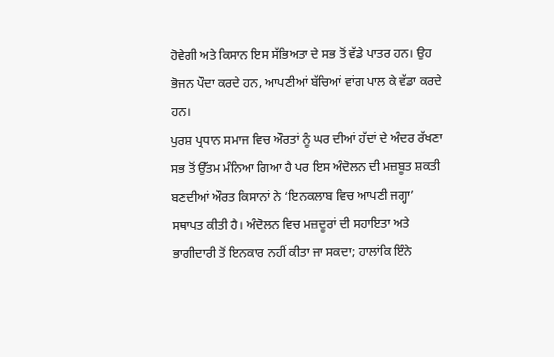ਹੋਵੇਗੀ ਅਤੇ ਕਿਸਾਨ ਇਸ ਸੱਭਿਅਤਾ ਦੇ ਸਭ ਤੋਂ ਵੱਡੇ ਪਾਤਰ ਹਨ। ਉਹ ਭੋਜਨ ਪੌਦਾ ਕਰਦੇ ਹਨ, ਆਪਣੀਆਂ ਬੱਚਿਆਂ ਵਾਂਗ ਪਾਲ ਕੇ ਵੱਡਾ ਕਰਦੇ ਹਨ।
ਪੁਰਸ਼ ਪ੍ਰਧਾਨ ਸਮਾਜ ਵਿਚ ਔਰਤਾਂ ਨੂੰ ਘਰ ਦੀਆਂ ਹੱਦਾਂ ਦੇ ਅੰਦਰ ਰੱਖਣਾ ਸਭ ਤੋਂ ਉੱਤਮ ਮੰਨਿਆ ਗਿਆ ਹੈ ਪਰ ਇਸ ਅੰਦੋਲਨ ਦੀ ਮਜ਼ਬੂਤ ਸ਼ਕਤੀ ਬਣਦੀਆਂ ਔਰਤ ਕਿਸਾਨਾਂ ਨੇ ‘ਇਨਕਲਾਬ ਵਿਚ ਆਪਣੀ ਜਗ੍ਹਾ’ ਸਥਾਪਤ ਕੀਤੀ ਹੈ। ਅੰਦੋਲਨ ਵਿਚ ਮਜ਼ਦੂਰਾਂ ਦੀ ਸਹਾਇਤਾ ਅਤੇ ਭਾਗੀਦਾਰੀ ਤੋਂ ਇਨਕਾਰ ਨਹੀਂ ਕੀਤਾ ਜਾ ਸਕਦਾ; ਹਾਲਾਂਕਿ ਇੰਨੇ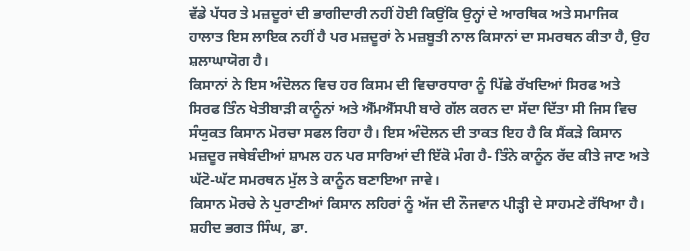ਵੱਡੇ ਪੱਧਰ ਤੇ ਮਜ਼ਦੂਰਾਂ ਦੀ ਭਾਗੀਦਾਰੀ ਨਹੀਂ ਹੋਈ ਕਿਉਂਕਿ ਉਨ੍ਹਾਂ ਦੇ ਆਰਥਿਕ ਅਤੇ ਸਮਾਜਿਕ ਹਾਲਾਤ ਇਸ ਲਾਇਕ ਨਹੀਂ ਹੈ ਪਰ ਮਜ਼ਦੂਰਾਂ ਨੇ ਮਜ਼ਬੂਤੀ ਨਾਲ ਕਿਸਾਨਾਂ ਦਾ ਸਮਰਥਨ ਕੀਤਾ ਹੈ, ਉਹ ਸ਼ਲਾਘਾਯੋਗ ਹੈ।
ਕਿਸਾਨਾਂ ਨੇ ਇਸ ਅੰਦੋਲਨ ਵਿਚ ਹਰ ਕਿਸਮ ਦੀ ਵਿਚਾਰਧਾਰਾ ਨੂੰ ਪਿੱਛੇ ਰੱਖਦਿਆਂ ਸਿਰਫ ਅਤੇ ਸਿਰਫ ਤਿੰਨ ਖੇਤੀਬਾੜੀ ਕਾਨੂੰਨਾਂ ਅਤੇ ਐੱਮਐੱਸਪੀ ਬਾਰੇ ਗੱਲ ਕਰਨ ਦਾ ਸੱਦਾ ਦਿੱਤਾ ਸੀ ਜਿਸ ਵਿਚ ਸੰਯੁਕਤ ਕਿਸਾਨ ਮੋਰਚਾ ਸਫਲ ਰਿਹਾ ਹੈ। ਇਸ ਅੰਦੋਲਨ ਦੀ ਤਾਕਤ ਇਹ ਹੈ ਕਿ ਸੈਂਕੜੇ ਕਿਸਾਨ ਮਜ਼ਦੂਰ ਜਥੇਬੰਦੀਆਂ ਸ਼ਾਮਲ ਹਨ ਪਰ ਸਾਰਿਆਂ ਦੀ ਇੱਕੋ ਮੰਗ ਹੈ- ਤਿੰਨੇ ਕਾਨੂੰਨ ਰੱਦ ਕੀਤੇ ਜਾਣ ਅਤੇ ਘੱਟੋ-ਘੱਟ ਸਮਰਥਨ ਮੁੱਲ ਤੇ ਕਾਨੂੰਨ ਬਣਾਇਆ ਜਾਵੇ।
ਕਿਸਾਨ ਮੋਰਚੇ ਨੇ ਪੁਰਾਣੀਆਂ ਕਿਸਾਨ ਲਹਿਰਾਂ ਨੂੰ ਅੱਜ ਦੀ ਨੌਜਵਾਨ ਪੀੜ੍ਹੀ ਦੇ ਸਾਹਮਣੇ ਰੱਖਿਆ ਹੈ। ਸ਼ਹੀਦ ਭਗਤ ਸਿੰਘ, ਡਾ.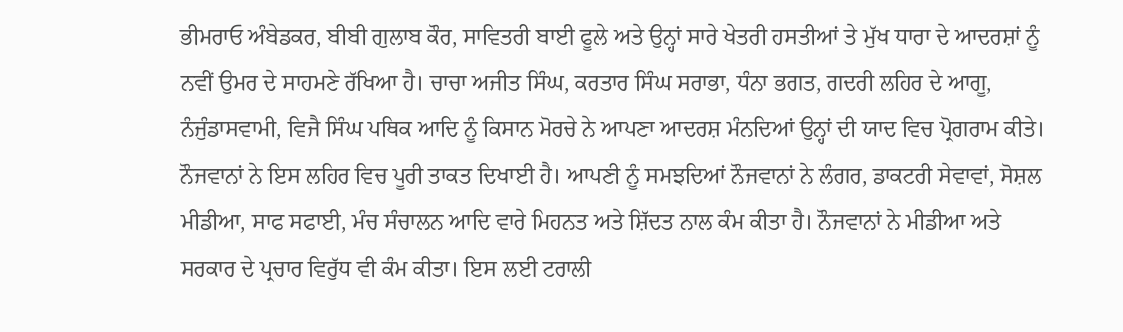ਭੀਮਰਾਓ ਅੰਬੇਡਕਰ, ਬੀਬੀ ਗੁਲਾਬ ਕੌਰ, ਸਾਵਿਤਰੀ ਬਾਈ ਫੂਲੇ ਅਤੇ ਉਨ੍ਹਾਂ ਸਾਰੇ ਖੇਤਰੀ ਹਸਤੀਆਂ ਤੇ ਮੁੱਖ ਧਾਰਾ ਦੇ ਆਦਰਸ਼ਾਂ ਨੂੰ ਨਵੀਂ ਉਮਰ ਦੇ ਸਾਹਮਣੇ ਰੱਖਿਆ ਹੈ। ਚਾਚਾ ਅਜੀਤ ਸਿੰਘ, ਕਰਤਾਰ ਸਿੰਘ ਸਰਾਭਾ, ਧੰਨਾ ਭਗਤ, ਗਦਰੀ ਲਹਿਰ ਦੇ ਆਗੂ, ਨੰਜੁੰਡਾਸਵਾਮੀ, ਵਿਜੈ ਸਿੰਘ ਪਥਿਕ ਆਦਿ ਨੂੰ ਕਿਸਾਨ ਮੋਰਚੇ ਨੇ ਆਪਣਾ ਆਦਰਸ਼ ਮੰਨਦਿਆਂ ਉਨ੍ਹਾਂ ਦੀ ਯਾਦ ਵਿਚ ਪ੍ਰੋਗਰਾਮ ਕੀਤੇ।
ਨੌਜਵਾਨਾਂ ਨੇ ਇਸ ਲਹਿਰ ਵਿਚ ਪੂਰੀ ਤਾਕਤ ਦਿਖਾਈ ਹੈ। ਆਪਣੀ ਨੂੰ ਸਮਝਦਿਆਂ ਨੌਜਵਾਨਾਂ ਨੇ ਲੰਗਰ, ਡਾਕਟਰੀ ਸੇਵਾਵਾਂ, ਸੋਸ਼ਲ ਮੀਡੀਆ, ਸਾਫ ਸਫਾਈ, ਮੰਚ ਸੰਚਾਲਨ ਆਦਿ ਵਾਰੇ ਮਿਹਨਤ ਅਤੇ ਸ਼ਿੱਦਤ ਨਾਲ ਕੰਮ ਕੀਤਾ ਹੈ। ਨੌਜਵਾਨਾਂ ਨੇ ਮੀਡੀਆ ਅਤੇ ਸਰਕਾਰ ਦੇ ਪ੍ਰਚਾਰ ਵਿਰੁੱਧ ਵੀ ਕੰਮ ਕੀਤਾ। ਇਸ ਲਈ ਟਰਾਲੀ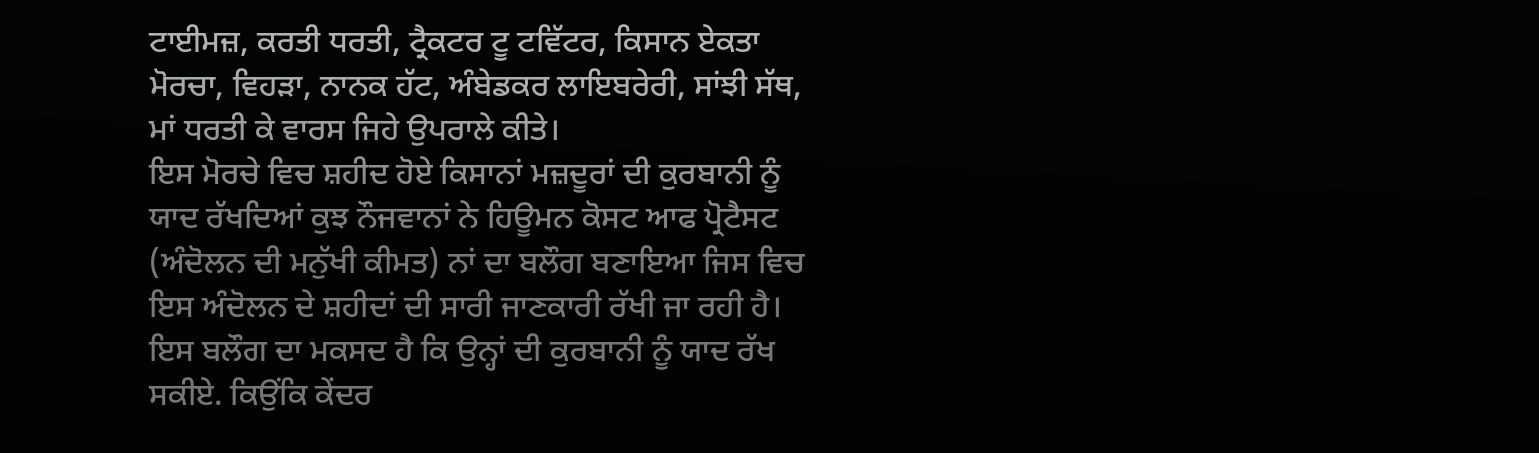ਟਾਈਮਜ਼, ਕਰਤੀ ਧਰਤੀ, ਟ੍ਰੈਕਟਰ ਟੂ ਟਵਿੱਟਰ, ਕਿਸਾਨ ਏਕਤਾ ਮੋਰਚਾ, ਵਿਹੜਾ, ਨਾਨਕ ਹੱਟ, ਅੰਬੇਡਕਰ ਲਾਇਬਰੇਰੀ, ਸਾਂਝੀ ਸੱਥ, ਮਾਂ ਧਰਤੀ ਕੇ ਵਾਰਸ ਜਿਹੇ ਉਪਰਾਲੇ ਕੀਤੇ।
ਇਸ ਮੋਰਚੇ ਵਿਚ ਸ਼ਹੀਦ ਹੋਏ ਕਿਸਾਨਾਂ ਮਜ਼ਦੂਰਾਂ ਦੀ ਕੁਰਬਾਨੀ ਨੂੰ ਯਾਦ ਰੱਖਦਿਆਂ ਕੁਝ ਨੌਜਵਾਨਾਂ ਨੇ ਹਿਊਮਨ ਕੋਸਟ ਆਫ ਪ੍ਰੋਟੈਸਟ (ਅੰਦੋਲਨ ਦੀ ਮਨੁੱਖੀ ਕੀਮਤ) ਨਾਂ ਦਾ ਬਲੌਗ ਬਣਾਇਆ ਜਿਸ ਵਿਚ ਇਸ ਅੰਦੋਲਨ ਦੇ ਸ਼ਹੀਦਾਂ ਦੀ ਸਾਰੀ ਜਾਣਕਾਰੀ ਰੱਖੀ ਜਾ ਰਹੀ ਹੈ। ਇਸ ਬਲੌਗ ਦਾ ਮਕਸਦ ਹੈ ਕਿ ਉਨ੍ਹਾਂ ਦੀ ਕੁਰਬਾਨੀ ਨੂੰ ਯਾਦ ਰੱਖ ਸਕੀਏ. ਕਿਉਂਕਿ ਕੇਂਦਰ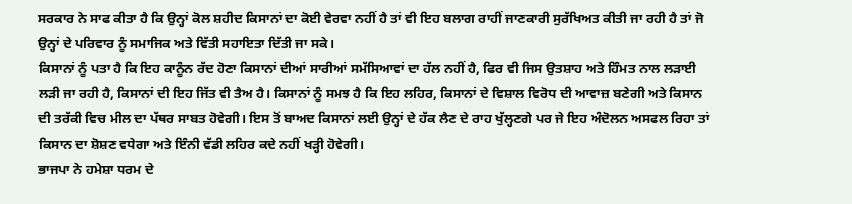ਸਰਕਾਰ ਨੇ ਸਾਫ ਕੀਤਾ ਹੈ ਕਿ ਉਨ੍ਹਾਂ ਕੋਲ ਸ਼ਹੀਦ ਕਿਸਾਨਾਂ ਦਾ ਕੋਈ ਵੇਰਵਾ ਨਹੀਂ ਹੈ ਤਾਂ ਵੀ ਇਹ ਬਲਾਗ ਰਾਹੀਂ ਜਾਣਕਾਰੀ ਸੁਰੱਖਿਅਤ ਕੀਤੀ ਜਾ ਰਹੀ ਹੈ ਤਾਂ ਜੋ ਉਨ੍ਹਾਂ ਦੇ ਪਰਿਵਾਰ ਨੂੰ ਸਮਾਜਿਕ ਅਤੇ ਵਿੱਤੀ ਸਹਾਇਤਾ ਦਿੱਤੀ ਜਾ ਸਕੇ।
ਕਿਸਾਨਾਂ ਨੂੰ ਪਤਾ ਹੈ ਕਿ ਇਹ ਕਾਨੂੰਨ ਰੱਦ ਹੋਣਾ ਕਿਸਾਨਾਂ ਦੀਆਂ ਸਾਰੀਆਂ ਸਮੱਸਿਆਵਾਂ ਦਾ ਹੱਲ ਨਹੀਂ ਹੈ, ਫਿਰ ਵੀ ਜਿਸ ਉਤਸ਼ਾਹ ਅਤੇ ਹਿੰਮਤ ਨਾਲ ਲੜਾਈ ਲੜੀ ਜਾ ਰਹੀ ਹੈ, ਕਿਸਾਨਾਂ ਦੀ ਇਹ ਜਿੱਤ ਵੀ ਤੈਅ ਹੈ। ਕਿਸਾਨਾਂ ਨੂੰ ਸਮਝ ਹੈ ਕਿ ਇਹ ਲਹਿਰ, ਕਿਸਾਨਾਂ ਦੇ ਵਿਸ਼ਾਲ ਵਿਰੋਧ ਦੀ ਆਵਾਜ਼ ਬਣੇਗੀ ਅਤੇ ਕਿਸਾਨ ਦੀ ਤਰੱਕੀ ਵਿਚ ਮੀਲ ਦਾ ਪੱਥਰ ਸਾਬਤ ਹੋਵੇਗੀ। ਇਸ ਤੋਂ ਬਾਅਦ ਕਿਸਾਨਾਂ ਲਈ ਉਨ੍ਹਾਂ ਦੇ ਹੱਕ ਲੈਣ ਦੇ ਰਾਹ ਖੁੱਲ੍ਹਣਗੇ ਪਰ ਜੇ ਇਹ ਅੰਦੋਲਨ ਅਸਫਲ ਰਿਹਾ ਤਾਂ ਕਿਸਾਨ ਦਾ ਸ਼ੋਸ਼ਣ ਵਧੇਗਾ ਅਤੇ ਇੰਨੀ ਵੱਡੀ ਲਹਿਰ ਕਦੇ ਨਹੀਂ ਖੜ੍ਹੀ ਹੋਵੇਗੀ।
ਭਾਜਪਾ ਨੇ ਹਮੇਸ਼ਾ ਧਰਮ ਦੇ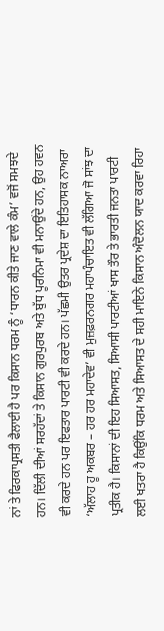ਨਾਂ ਤੇ ਫਿਰਕਾਪ੍ਰਸਤੀ ਫੈਲਾਈ ਹੈ ਪਰ ਕਿਸਾਨ ਧਰਮ ਨੂੰ ‘ਧਾਰਨ ਕੀਤੇ ਜਾਣ ਵਾਲੇ ਕੰਮ’ ਵਜੋਂ ਸਮਝਦੇ ਹਨ। ਦਿੱਲੀ ਦੀਆਂ ਸਰਹੱਦਾਂ ਤੇ ਕਿਸਾਨ ਗੁਰਪੁਰਬ ਅਤੇ ਬੁੱਧ ਪੂਰਨਿਮਾ ਵੀ ਮਨਾਉਂਦੇ ਹਨ, ਉਹ ਹਵਨ ਵੀ ਕਰਦੇ ਹਨ ਪਰ ਇਫਤਾਰ ਪਾਰਟੀ ਵੀ ਕਰਦੇ ਹਨ। ਪੱਛਮੀ ਉਤਰ ਪ੍ਰਦੇਸ਼ ਦਾ ਇਤਿਹਾਸਕ ਨਾਅਰਾ ‘ਅੱਲਾਹ ਹੂ ਅਕਬਰ – ਹਰ ਹਰ ਮਹਾਦੇਵ’ ਵੀ ਮੁਜ਼ਫ਼ਰਨਗਰ ਮਹਾਪੰਚਾਇਤ ਵੀ ਲੱਗਿਆ ਜੋ ਸਾਂਝ ਦਾ ਪ੍ਰਤੀਕ ਹੈ। ਕਿਸਾਨਾਂ ਦੀ ਇਹ ਸਿਆਸਤ, ਸਿਆਸੀ ਪਾਰਟੀਆਂ ਖਾਸ ਤੌਰ ਤੇ ਭਾਰਤੀ ਜਨਤਾ ਪਾਰਟੀ ਲਈ ਖਤਰਾ ਹੈ ਕਿਉਂਕਿ ਧਰਮ ਅਤੇ ਸਿਆਸਤ ਦੇ ਸਹੀ ਮਾਇਨੇ ਕਿਸਾਨ ਅੰਦੋਲਨ ਯਾਦ ਕਰਵਾ ਰਿਹਾ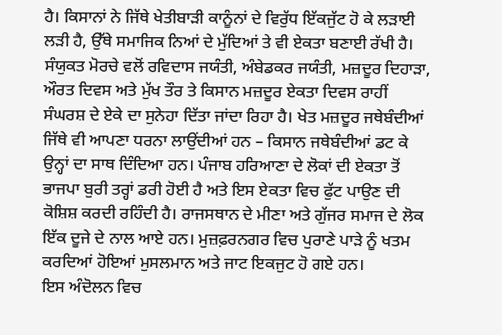ਹੈ। ਕਿਸਾਨਾਂ ਨੇ ਜਿੱਥੇ ਖੇਤੀਬਾੜੀ ਕਾਨੂੰਨਾਂ ਦੇ ਵਿਰੁੱਧ ਇੱਕਜੁੱਟ ਹੋ ਕੇ ਲੜਾਈ ਲੜੀ ਹੈ, ਉੱਥੇ ਸਮਾਜਿਕ ਨਿਆਂ ਦੇ ਮੁੱਦਿਆਂ ਤੇ ਵੀ ਏਕਤਾ ਬਣਾਈ ਰੱਖੀ ਹੈ। ਸੰਯੁਕਤ ਮੋਰਚੇ ਵਲੋਂ ਰਵਿਦਾਸ ਜਯੰਤੀ, ਅੰਬੇਡਕਰ ਜਯੰਤੀ, ਮਜ਼ਦੂਰ ਦਿਹਾੜਾ, ਔਰਤ ਦਿਵਸ ਅਤੇ ਮੁੱਖ ਤੌਰ ਤੇ ਕਿਸਾਨ ਮਜ਼ਦੂਰ ਏਕਤਾ ਦਿਵਸ ਰਾਹੀਂ ਸੰਘਰਸ਼ ਦੇ ਏਕੇ ਦਾ ਸੁਨੇਹਾ ਦਿੱਤਾ ਜਾਂਦਾ ਰਿਹਾ ਹੈ। ਖੇਤ ਮਜ਼ਦੂਰ ਜਥੇਬੰਦੀਆਂ ਜਿੱਥੇ ਵੀ ਆਪਣਾ ਧਰਨਾ ਲਾਉਂਦੀਆਂ ਹਨ – ਕਿਸਾਨ ਜਥੇਬੰਦੀਆਂ ਡਟ ਕੇ ਉਨ੍ਹਾਂ ਦਾ ਸਾਥ ਦਿੰਦਿਆ ਹਨ। ਪੰਜਾਬ ਹਰਿਆਣਾ ਦੇ ਲੋਕਾਂ ਦੀ ਏਕਤਾ ਤੋਂ ਭਾਜਪਾ ਬੁਰੀ ਤਰ੍ਹਾਂ ਡਰੀ ਹੋਈ ਹੈ ਅਤੇ ਇਸ ਏਕਤਾ ਵਿਚ ਫੁੱਟ ਪਾਉਣ ਦੀ ਕੋਸ਼ਿਸ਼ ਕਰਦੀ ਰਹਿੰਦੀ ਹੈ। ਰਾਜਸਥਾਨ ਦੇ ਮੀਣਾ ਅਤੇ ਗੁੱਜਰ ਸਮਾਜ ਦੇ ਲੋਕ ਇੱਕ ਦੂਜੇ ਦੇ ਨਾਲ ਆਏ ਹਨ। ਮੁਜ਼ਫ਼ਰਨਗਰ ਵਿਚ ਪੁਰਾਣੇ ਪਾੜੇ ਨੂੰ ਖਤਮ ਕਰਦਿਆਂ ਹੋਇਆਂ ਮੁਸਲਮਾਨ ਅਤੇ ਜਾਟ ਇਕਜੁਟ ਹੋ ਗਏ ਹਨ।
ਇਸ ਅੰਦੋਲਨ ਵਿਚ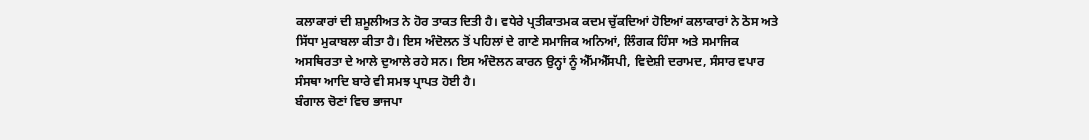ਕਲਾਕਾਰਾਂ ਦੀ ਸ਼ਮੂਲੀਅਤ ਨੇ ਹੋਰ ਤਾਕਤ ਦਿਤੀ ਹੈ। ਵਧੇਰੇ ਪ੍ਰਤੀਕਾਤਮਕ ਕਦਮ ਚੁੱਕਦਿਆਂ ਹੋਇਆਂ ਕਲਾਕਾਰਾਂ ਨੇ ਠੋਸ ਅਤੇ ਸਿੱਧਾ ਮੁਕਾਬਲਾ ਕੀਤਾ ਹੈ। ਇਸ ਅੰਦੋਲਨ ਤੋਂ ਪਹਿਲਾਂ ਦੇ ਗਾਣੇ ਸਮਾਜਿਕ ਅਨਿਆਂ, ਲਿੰਗਕ ਹਿੰਸਾ ਅਤੇ ਸਮਾਜਿਕ ਅਸਥਿਰਤਾ ਦੇ ਆਲੇ ਦੁਆਲੇ ਰਹੇ ਸਨ। ਇਸ ਅੰਦੋਲਨ ਕਾਰਨ ਉਨ੍ਹਾਂ ਨੂੰ ਐੱਮਐੱਸਪੀ, ਵਿਦੇਸ਼ੀ ਦਰਾਮਦ, ਸੰਸਾਰ ਵਪਾਰ ਸੰਸਥਾ ਆਦਿ ਬਾਰੇ ਵੀ ਸਮਝ ਪ੍ਰਾਪਤ ਹੋਈ ਹੈ।
ਬੰਗਾਲ ਚੋਣਾਂ ਵਿਚ ਭਾਜਪਾ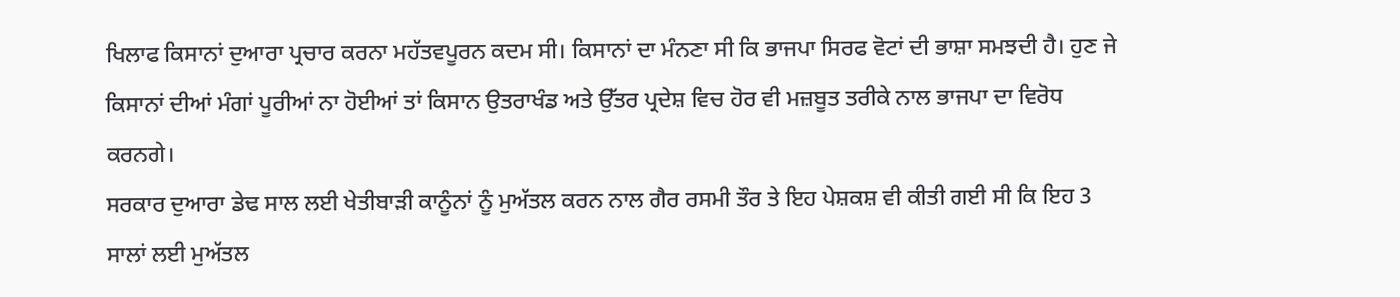ਖਿਲਾਫ ਕਿਸਾਨਾਂ ਦੁਆਰਾ ਪ੍ਰਚਾਰ ਕਰਨਾ ਮਹੱਤਵਪੂਰਨ ਕਦਮ ਸੀ। ਕਿਸਾਨਾਂ ਦਾ ਮੰਨਣਾ ਸੀ ਕਿ ਭਾਜਪਾ ਸਿਰਫ ਵੋਟਾਂ ਦੀ ਭਾਸ਼ਾ ਸਮਝਦੀ ਹੈ। ਹੁਣ ਜੇ ਕਿਸਾਨਾਂ ਦੀਆਂ ਮੰਗਾਂ ਪੂਰੀਆਂ ਨਾ ਹੋਈਆਂ ਤਾਂ ਕਿਸਾਨ ਉਤਰਾਖੰਡ ਅਤੇ ਉੱਤਰ ਪ੍ਰਦੇਸ਼ ਵਿਚ ਹੋਰ ਵੀ ਮਜ਼ਬੂਤ ਤਰੀਕੇ ਨਾਲ ਭਾਜਪਾ ਦਾ ਵਿਰੋਧ ਕਰਨਗੇ।
ਸਰਕਾਰ ਦੁਆਰਾ ਡੇਢ ਸਾਲ ਲਈ ਖੇਤੀਬਾੜੀ ਕਾਨੂੰਨਾਂ ਨੂੰ ਮੁਅੱਤਲ ਕਰਨ ਨਾਲ ਗੈਰ ਰਸਮੀ ਤੌਰ ਤੇ ਇਹ ਪੇਸ਼ਕਸ਼ ਵੀ ਕੀਤੀ ਗਈ ਸੀ ਕਿ ਇਹ 3 ਸਾਲਾਂ ਲਈ ਮੁਅੱਤਲ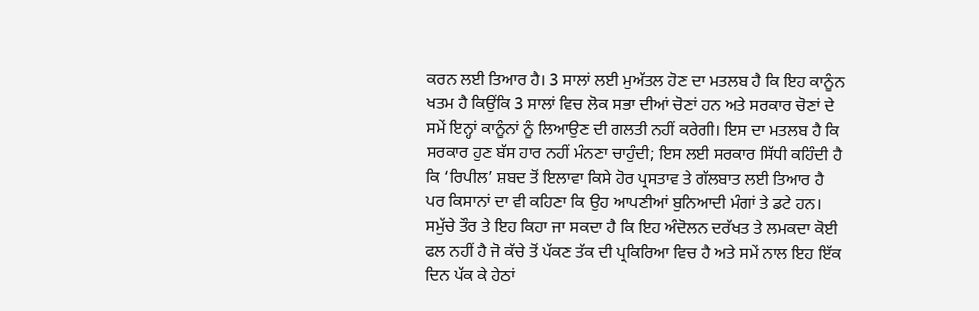ਕਰਨ ਲਈ ਤਿਆਰ ਹੈ। 3 ਸਾਲਾਂ ਲਈ ਮੁਅੱਤਲ ਹੋਣ ਦਾ ਮਤਲਬ ਹੈ ਕਿ ਇਹ ਕਾਨੂੰਨ ਖਤਮ ਹੈ ਕਿਉਂਕਿ 3 ਸਾਲਾਂ ਵਿਚ ਲੋਕ ਸਭਾ ਦੀਆਂ ਚੋਣਾਂ ਹਨ ਅਤੇ ਸਰਕਾਰ ਚੋਣਾਂ ਦੇ ਸਮੇਂ ਇਨ੍ਹਾਂ ਕਾਨੂੰਨਾਂ ਨੂੰ ਲਿਆਉਣ ਦੀ ਗਲਤੀ ਨਹੀਂ ਕਰੇਗੀ। ਇਸ ਦਾ ਮਤਲਬ ਹੈ ਕਿ ਸਰਕਾਰ ਹੁਣ ਬੱਸ ਹਾਰ ਨਹੀਂ ਮੰਨਣਾ ਚਾਹੁੰਦੀ; ਇਸ ਲਈ ਸਰਕਾਰ ਸਿੱਧੀ ਕਹਿੰਦੀ ਹੈ ਕਿ ‘ਰਿਪੀਲ’ ਸ਼ਬਦ ਤੋਂ ਇਲਾਵਾ ਕਿਸੇ ਹੋਰ ਪ੍ਰਸਤਾਵ ਤੇ ਗੱਲਬਾਤ ਲਈ ਤਿਆਰ ਹੈ ਪਰ ਕਿਸਾਨਾਂ ਦਾ ਵੀ ਕਹਿਣਾ ਕਿ ਉਹ ਆਪਣੀਆਂ ਬੁਨਿਆਦੀ ਮੰਗਾਂ ਤੇ ਡਟੇ ਹਨ। ਸਮੁੱਚੇ ਤੌਰ ਤੇ ਇਹ ਕਿਹਾ ਜਾ ਸਕਦਾ ਹੈ ਕਿ ਇਹ ਅੰਦੋਲਨ ਦਰੱਖਤ ਤੇ ਲਮਕਦਾ ਕੋਈ ਫਲ ਨਹੀਂ ਹੈ ਜੋ ਕੱਚੇ ਤੋਂ ਪੱਕਣ ਤੱਕ ਦੀ ਪ੍ਰਕਿਰਿਆ ਵਿਚ ਹੈ ਅਤੇ ਸਮੇਂ ਨਾਲ ਇਹ ਇੱਕ ਦਿਨ ਪੱਕ ਕੇ ਹੇਠਾਂ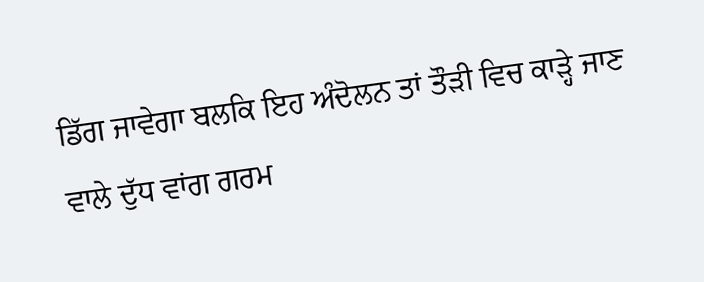ਡਿੱਗ ਜਾਵੇਗਾ ਬਲਕਿ ਇਹ ਅੰਦੋਲਨ ਤਾਂ ਤੌੜੀ ਵਿਚ ਕਾੜ੍ਹੇ ਜਾਣ ਵਾਲੇ ਦੁੱਧ ਵਾਂਗ ਗਰਮ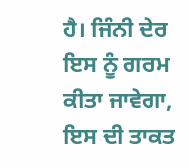ਹੈ। ਜਿੰਨੀ ਦੇਰ ਇਸ ਨੂੰ ਗਰਮ ਕੀਤਾ ਜਾਵੇਗਾ, ਇਸ ਦੀ ਤਾਕਤ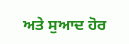ਅਤੇ ਸੁਆਦ ਹੋਰ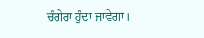ਚੰਗੇਰਾ ਹੁੰਦਾ ਜਾਵੇਗਾ।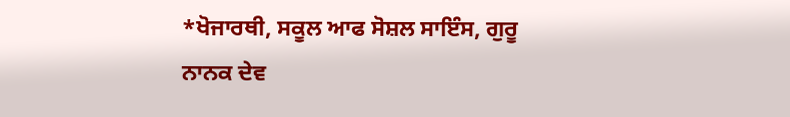*ਖੋਜਾਰਥੀ, ਸਕੂਲ ਆਫ ਸੋਸ਼ਲ ਸਾਇੰਸ, ਗੁਰੂ ਨਾਨਕ ਦੇਵ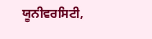ਯੂਨੀਵਰਸਿਟੀ,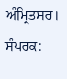ਅੰਮ੍ਰਿਤਸਰ।
ਸੰਪਰਕ: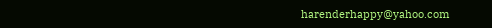harenderhappy@yahoo.com